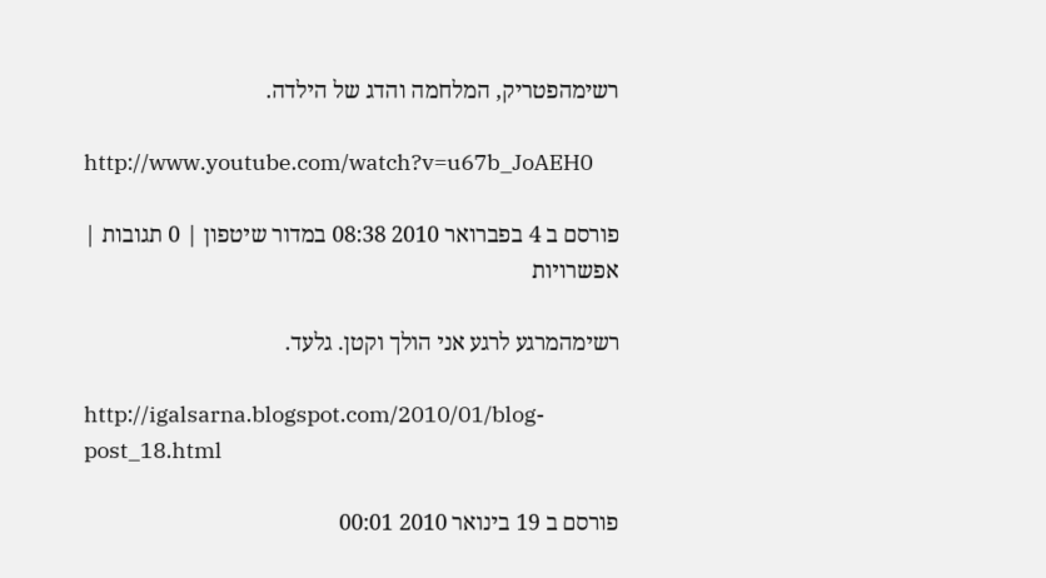רשימהפטריק, המלחמה והדג של הילדה.

http://www.youtube.com/watch?v=u67b_JoAEH0

פורסם ב 4 בפברואר 2010 08:38 במדור שיטפון | 0 תגובות | אפשרויות

רשימהמרגע לרגע אני הולך וקטן. גלעד.

http://igalsarna.blogspot.com/2010/01/blog-post_18.html

פורסם ב 19 בינואר 2010 00:01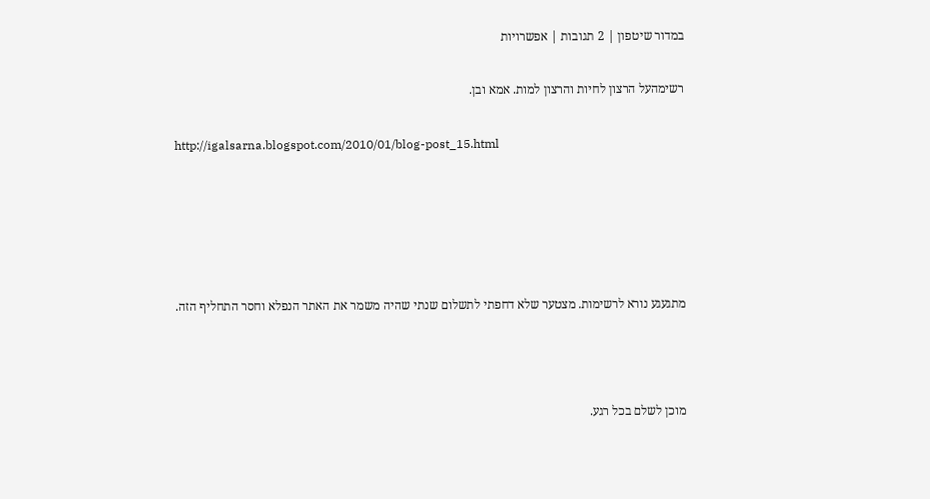במדור שיטפון | 2 תגובות | אפשרויות

רשימהעל הרצון לחיות והרצון למות. אמא ובן.

http://igalsarna.blogspot.com/2010/01/blog-post_15.html





מתגעגע נורא לרשימות. מצטער שלא דחפתי לתשלום שנתי שהיה משמר את האתר הנפלא וחסר התחליף הזה.



מוכן לשלם בכל רגע.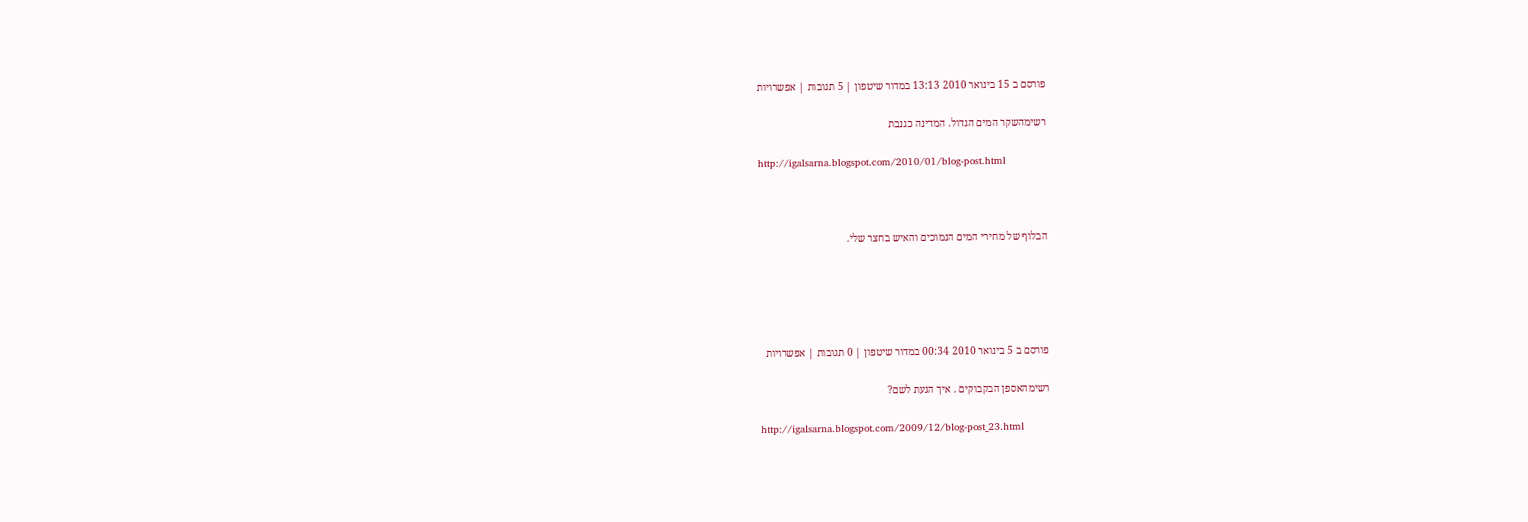פורסם ב 15 בינואר 2010 13:13 במדור שיטפון | 5 תגובות | אפשרויות

רשימהשקר המים הגדול. המדינה כגנבת

http://igalsarna.blogspot.com/2010/01/blog-post.html



הבלוף של מחירי המים הנמוכים והאיש בחצר שלי.





פורסם ב 5 בינואר 2010 00:34 במדור שיטפון | 0 תגובות | אפשרויות

רשימהאספן הבקבוקים . איך הגעת לשם?

http://igalsarna.blogspot.com/2009/12/blog-post_23.html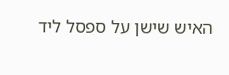האיש שישן על ספסל ליד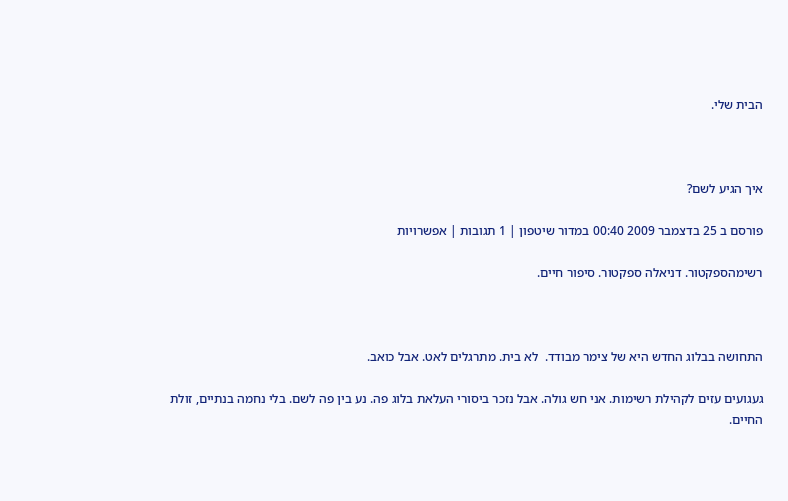הבית שלי.



איך הגיע לשם?

פורסם ב 25 בדצמבר 2009 00:40 במדור שיטפון | 1 תגובות | אפשרויות

רשימהספקטור. דניאלה ספקטור. סיפור חיים.



התחושה בבלוג החדש היא של צימר מבודד.  לא בית. מתרגלים לאט. אבל כואב.

געגועים עזים לקהילת רשימות. אני חש גולה. אבל נזכר ביסורי העלאת בלוג פה. נע בין פה לשם. בלי נחמה בנתיים, זולת החיים.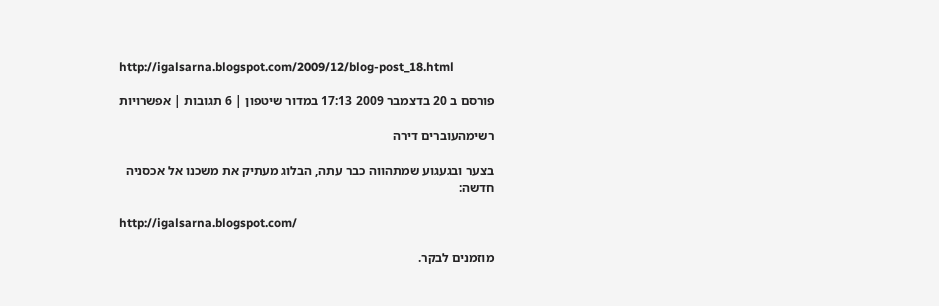http://igalsarna.blogspot.com/2009/12/blog-post_18.html

פורסם ב 20 בדצמבר 2009 17:13 במדור שיטפון | 6 תגובות | אפשרויות

רשימהעוברים דירה

בצער ובגעגוע שמתהווה כבר עתה, הבלוג מעתיק את משכנו אל אכסניה חדשה:

http://igalsarna.blogspot.com/

מוזמנים לבקר.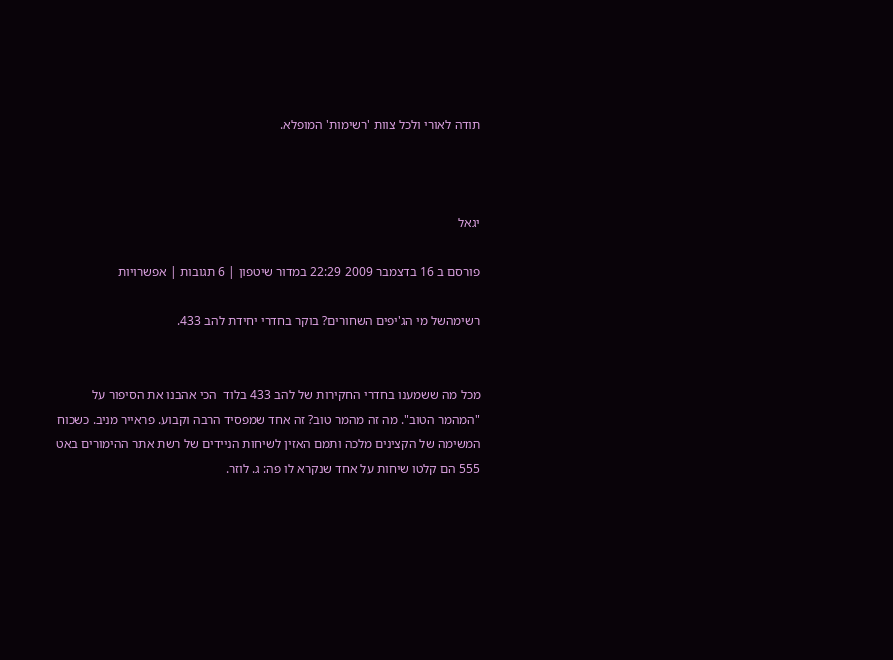תודה לאורי ולכל צוות 'רשימות' המופלא.



יגאל

פורסם ב 16 בדצמבר 2009 22:29 במדור שיטפון | 6 תגובות | אפשרויות

רשימהשל מי הג'יפים השחורים? בוקר בחדרי יחידת להב 433.


מכל מה ששמענו בחדרי החקירות של להב 433 בלוד  הכי אהבנו את הסיפור על "המהמר הטוב". מה זה מהמר טוב? זה אחד שמפסיד הרבה וקבוע. פראייר מניב. כשכוח המשימה של הקצינים מלכה ותמם האזין לשיחות הניידים של רשת אתר ההימורים באט 555 הם קלטו שיחות על אחד שנקרא לו פה: ג. לוזר.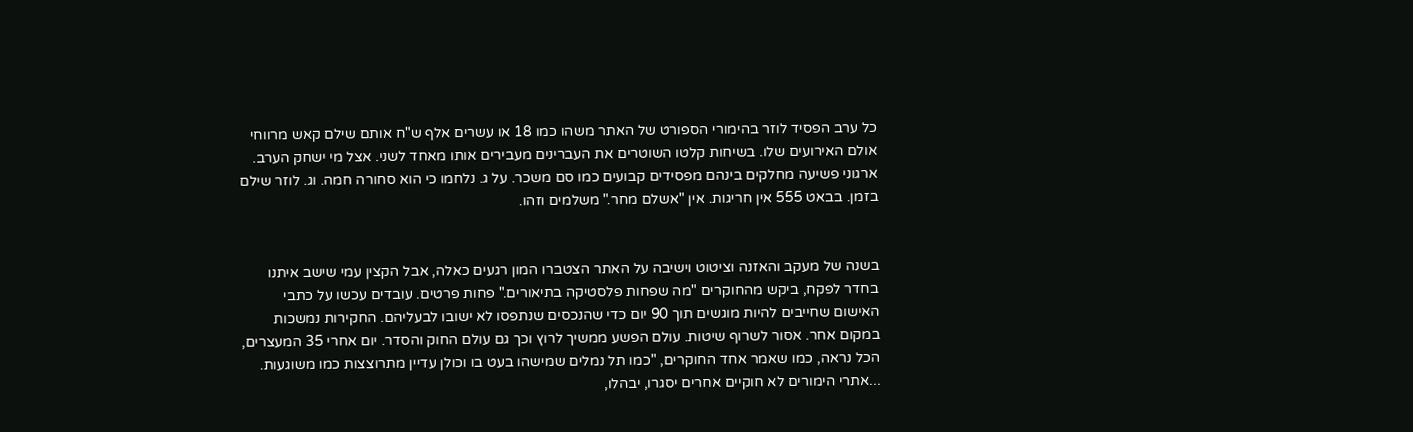כל ערב הפסיד לוזר בהימורי הספורט של האתר משהו כמו 18 או עשרים אלף ש"ח אותם שילם קאש מרווחי אולם האירועים שלו. בשיחות קלטו השוטרים את העברינים מעבירים אותו מאחד לשני. אצל מי ישחק הערב. ארגוני פשיעה מחלקים בינהם מפסידים קבועים כמו סם משכר. על ג. נלחמו כי הוא סחורה חמה. וג. לוזר שילם בזמן. בבאט 555 אין חריגות. אין "אשלם מחר." משלמים וזהו.


בשנה של מעקב והאזנה וציטוט וישיבה על האתר הצטברו המון רגעים כאלה, אבל הקצין עמי שישב איתנו בחדר לפקח, ביקש מהחוקרים "מה שפחות פלסטיקה בתיאורים." פחות פרטים. עובדים עכשו על כתבי האישום שחייבים להיות מוגשים תוך 90 יום כדי שהנכסים שנתפסו לא ישובו לבעליהם. החקירות נמשכות במקום אחר. אסור לשרוף שיטות. עולם הפשע ממשיך לרוץ וכך גם עולם החוק והסדר. יום אחרי 35 המעצרים, הכל נראה, כמו שאמר אחד החוקרים, "כמו תל נמלים שמישהו בעט בו וכולן עדיין מתרוצצות כמו משוגעות. ...אתרי הימורים לא חוקיים אחרים יסגרו, יבהלו,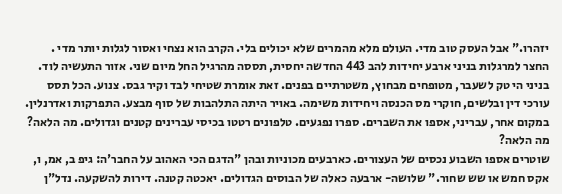יזהרו." אבל העסק טוב מדי. העולם מלא מהמרים שלא יכולים בלי. הקרב הוא נצחי ואסור לגלות יותר מדי .
החצר למרגלות בניני ארבע יחידות להב 443 החדשה יחסית, תססה מהרגיל החל מיום שני. אזור התעשיה לוד. בניני הי טק לשעבר, מטופחים מבחוץ, משטרתיים בפנים. זאת אומרת שטיחי לבד וקיר גבס. צנוע. הכל תסס עורכי דין ובלשים, חוקרי מס הכנסה ויחידות משימה. באויר היתה התלהבות של סוף מבצע. התפרקות ואדרנלין. במקום אחר, עבריני, אספו את השברים. ספרו נפגעים. טלפונים רטטו בכיסי עברינים קטנים וגדולים. מה הלאה? מה הלאה?
שוטרים אספו השבוע נכסים של העצורים. כארבעים מכוניות ובהן "הדגם הכי האהוב על החבר'ה: גיפ ב, אמ, ו,  אקס חמש או שש שחור." שלושה- ארבעה כאלה של הבוסים הגדולים. יאכטה קטנה. דירות להשקעה. נדל"ן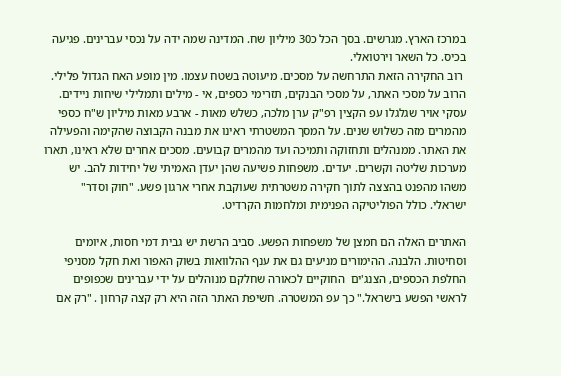במרכז הארץ. מגרשים. בסך הכל כ30 מיליון שח. המדינה שמה ידה על נכסי עברינים. פגיעה בכיס. כל השאר וירטואלי.
 רוב החקירה הזאת התרחשה על מסכים. מיעוטה בשטח עצמו. מין מופע האח הגדול פלילי. הרוב על מסכי האתר, על מסכי הבנקים, תזרימי כספים, אי - מילים ותמלילי שיחות ניידים. עסקי אויר שגלגלו עפ הקצין רפ"ק ערן מלכה, כשלש מאות - ארבע מאות מיליון ש"ח כספי מהמרים מזה כשלוש שנים. על המסך המשטרתי ראינו את מבנה הקבוצה שהקימה והפעילה את האתר. ממנהלים ותחזוקה ותמיכה ועד מהמרים קבועים. מסכים אחרים שלא ראינו, תארו מערכות שליטה וקשרים. יעדים. משפחות פשיעה שהן יעדן האמיתי של יחידות להב. יש משהו מהפנט בהצצה לתוך חקירה משטרתית שעוקבת אחרי ארגון פשע. "חוק וסדר" ישראלי. כולל הפוליטיקה הפנימית ומלחמות הקרדיט.

האתרים האלה הם חמצן של משפחות הפשע. סביב הרשת יש גבית דמי חסות, איומים וסחיטות. הלבנה. ההימורים מניעים גם את ענף ההלוואות בשוק האפור ואת חקל מסניפי החלפת הכספים, הצנג'ים  החוקיים לכאורה שחלקם מנוהלים על ידי עברינים שכפופים לראשי הפשע בישראל." כך עפ המשטרה. חשיפת האתר הזה היא רק קצה קרחון . "רק אם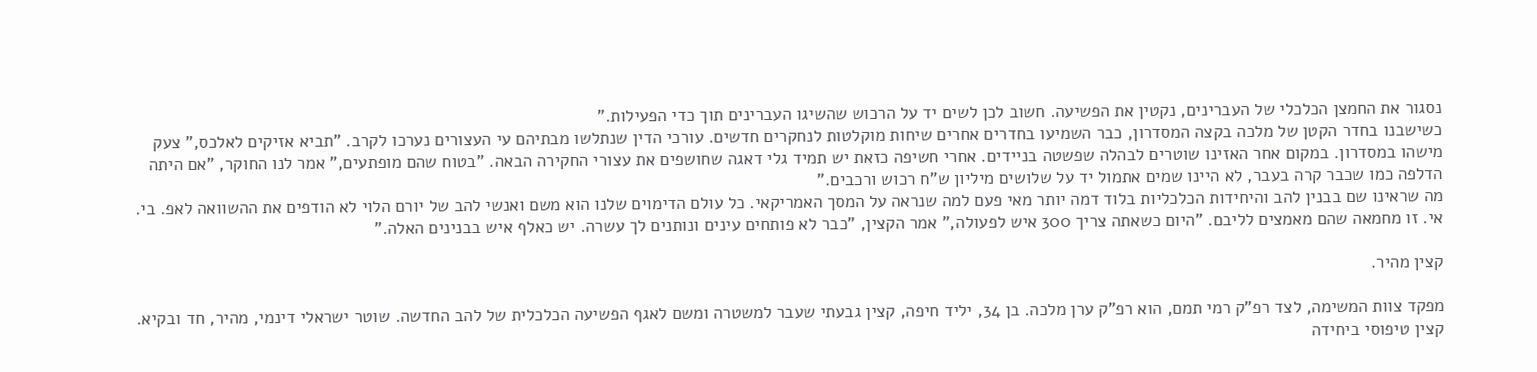נסגור את החמצן הכלכלי של העברינים, נקטין את הפשיעה. חשוב לכן לשים יד על הרכוש שהשיגו העברינים תוך כדי הפעילות."
כשישבנו בחדר הקטן של מלכה בקצה המסדרון, כבר השמיעו בחדרים אחרים שיחות מוקלטות לנחקרים חדשים. עורכי הדין שנתלשו מבתיהם עי העצורים נערכו לקרב. "תביא אזיקים לאלכס," צעק מישהו במסדרון. במקום אחר האזינו שוטרים לבהלה שפשטה בניידים. אחרי חשיפה כזאת יש תמיד גלי דאגה שחושפים את עצורי החקירה הבאה. "בטוח שהם מופתעים," אמר לנו החוקר, "אם היתה הדלפה כמו שכבר קרה בעבר, לא היינו שמים אתמול יד על שלושים מיליון ש"ח רכוש ורכבים."
מה שראינו שם בבנין להב והיחידות הכלכליות בלוד דמה יותר מאי פעם למה שנראה על המסך האמריקאי. כל עולם הדימוים שלנו הוא משם ואנשי להב של יורם הלוי לא הודפים את ההשוואה לאפ. בי. אי. זו מחמאה שהם מאמצים לליבם. "היום כשאתה צריך 300 איש לפעולה," אמר הקצין, "כבר לא פותחים עינים ונותנים לך עשרה. יש כאלף איש בבנינים האלה."

קצין מהיר.

מפקד צוות המשימה, לצד רפ"ק רמי תמם, הוא רפ"ק ערן מלכה. בן 34, יליד חיפה, קצין גבעתי שעבר למשטרה ומשם לאגף הפשיעה הכלכלית של להב החדשה. שוטר ישראלי דינמי, מהיר, חד ובקיא. קצין טיפוסי ביחידה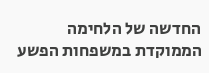החדשה של הלחימה הממוקדת במשפחות הפשע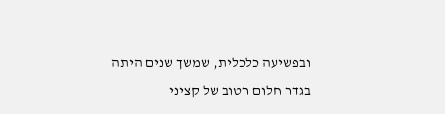ובפשיעה כלכלית, שמשך שנים היתה בגדר חלום רטוב של קציני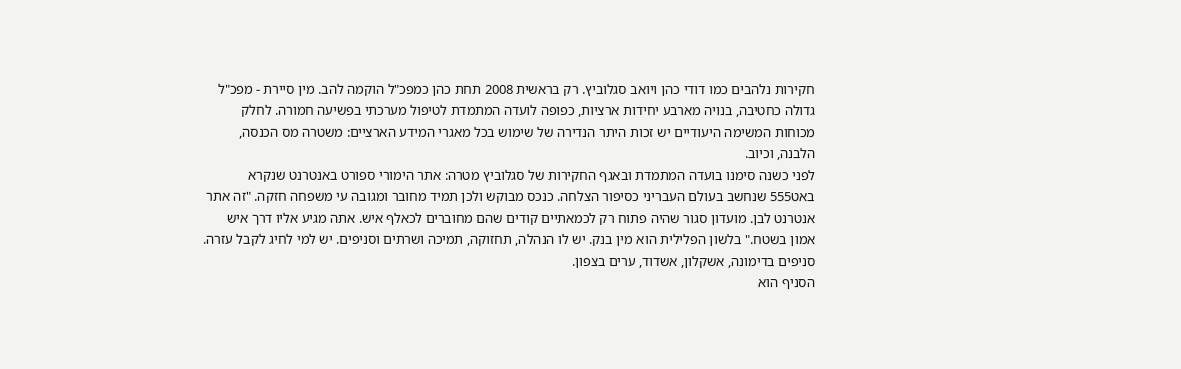חקירות נלהבים כמו דודי כהן ויואב סגלוביץ. רק בראשית 2008 תחת כהן כמפכ"ל הוקמה להב. מין סיירת - מפכ"ל גדולה כחטיבה, בנויה מארבע יחידות ארציות, כפופה לועדה המתמדת לטיפול מערכתי בפשיעה חמורה. לחלק מכוחות המשימה היעודיים יש זכות היתר הנדירה של שימוש בכל מאגרי המידע הארציים: משטרה מס הכנסה, הלבנה, וכיוב.
לפני כשנה סימנו בועדה המתמדת ובאגף החקירות של סגלוביץ מטרה: אתר הימורי ספורט באנטרנט שנקרא באט555 שנחשב בעולם העבריני כסיפור הצלחה. כנכס מבוקש ולכן תמיד מחובר ומגובה עי משפחה חזקה. "זה אתר אנטרנט לבן. מועדון סגור שהיה פתוח רק לכמאתיים קודים שהם מחוברים לכאלף איש. אתה מגיע אליו דרך איש אמון בשטח." בלשון הפלילית הוא מין בנק. יש לו הנהלה, תחזוקה, תמיכה ושרתים וסניפים. יש למי לחיג לקבל עזרה. סניפים בדימונה, אשקלון, אשדוד, ערים בצפון.
הסניף הוא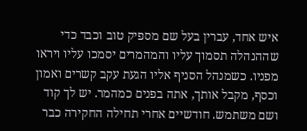איש אחד, עברין בעל שם מספיק טוב וכבד כדי שההנהלה תסמוך עליו והמהמרים יסמכו עליו ויראו מפניו. כשמנהל הסניף אליו הגעת עקב קשרים ואמון וכסף, מקבל אותך, אתה בפנים כמהמר. יש לך קוד ושם משתמש. חודשיים אחרי תחילה החקירה כבר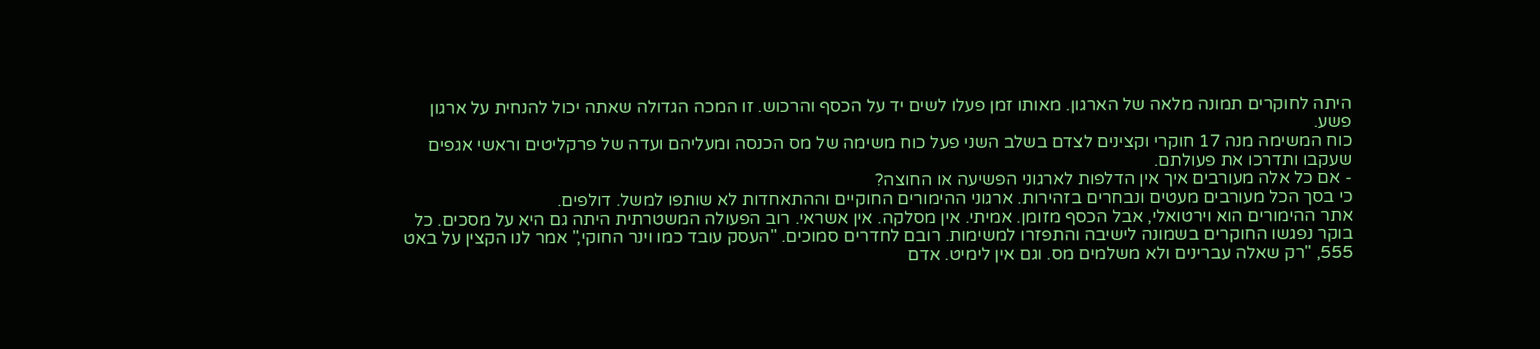היתה לחוקרים תמונה מלאה של הארגון. מאותו זמן פעלו לשים יד על הכסף והרכוש. זו המכה הגדולה שאתה יכול להנחית על ארגון פשע.
כוח המשימה מנה 17 חוקרי וקצינים לצדם בשלב השני פעל כוח משימה של מס הכנסה ומעליהם ועדה של פרקליטים וראשי אגפים שעקבו ותדרכו את פעולתם.
- אם כל אלה מעורבים איך אין הדלפות לארגוני הפשיעה או החוצה?
כי בסך הכל מעורבים מעטים ונבחרים בזהירות. ארגוני ההימורים החוקיים וההתאחדות לא שותפו למשל. דולפים.
אתר ההימורים הוא וירטואלי, אבל הכסף מזומן. אמיתי. אין מסלקה. אין אשראי. רוב הפעולה המשטרתית היתה גם היא על מסכים. כל בוקר נפגשו החוקרים בשמונה לישיבה והתפזרו למשימות. רובם לחדרים סמוכים. "העסק עובד כמו וינר החוקי," אמר לנו הקצין על באט 555, "רק שאלה עברינים ולא משלמים מס. וגם אין לימיט. אדם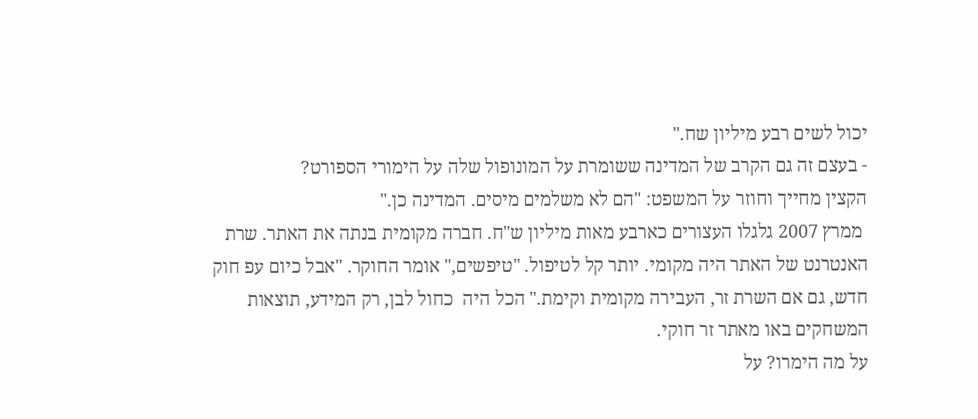יכול לשים רבע מיליון שח."
- בעצם זה גם הקרב של המדינה ששומרת על המונופול שלה על הימורי הספורט?
הקצין מחייך וחוזר על המשפט: "הם לא משלמים מיסים. המדינה כן."
 ממרץ 2007 גלגלו העצורים כארבע מאות מיליון ש"ח. חברה מקומית בנתה את האתר. שרת האנטרנט של האתר היה מקומי. יותר קל לטיפול. "טיפשים," אומר החוקר. "אבל כיום עפ חוק חדש, גם אם השרת זר, העבירה מקומית וקימת." הכל היה  כחול לבן, רק המידע, תוצאות המשחקים באו מאתר זר חוקי.
על מה הימרו? על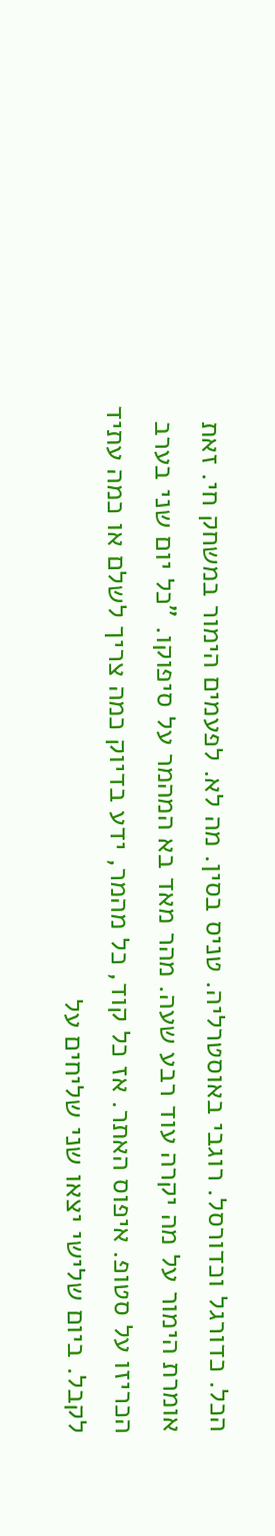הכל. כדורגל וכדורסל. רוגבי באוסטרליה. טניס בסין. מה לא. לפעמים הימור במשחק חי. זאת אומרת הימור על מה יקרה עוד רבע שעה. מהר מאד בא המהמר על סיפוקו. "כל יום שני בערב הכריזו על סטופ. איפוס האתר. אז כל קוד, כל מהמר, ידע בדיוק כמה צריך לשלם או כמה עתיד לקבל. ביום שלישי יצאו שני שליחים על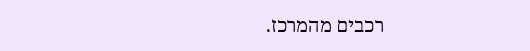רכבים מהמרכז.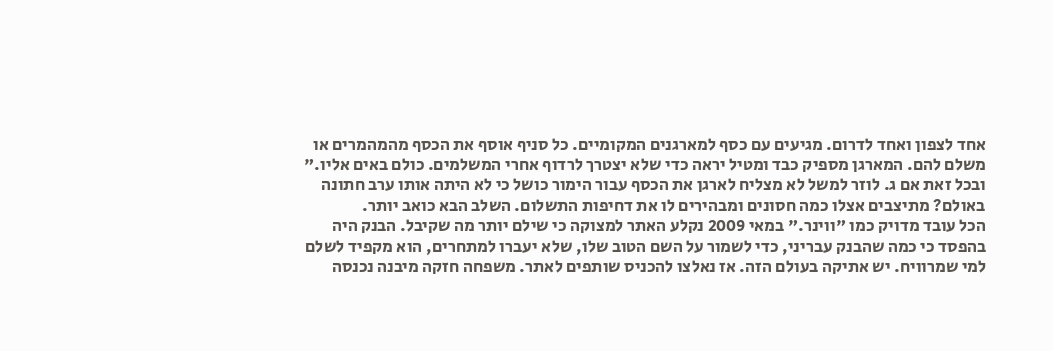אחד לצפון ואחד לדרום. מגיעים עם כסף למארגנים המקומיים. כל סניף אוסף את הכסף מהמהמרים או משלם להם. המארגן מספיק כבד ומטיל יראה כדי שלא יצטרך לרדוף אחרי המשלמים. כולם באים אליו." ובכל זאת אם ג. לוזר למשל לא מצליח לארגן את הכסף עבור הימור כושל כי לא היתה אותו ערב חתונה באולם? מתיצבים אצלו כמה חסונים ומבהירים לו את דחיפות התשלום. השלב הבא כואב יותר.
הכל עובד מדויק כמו "ווינר." במאי 2009 נקלע האתר למצוקה כי שילם יותר מה שקיבל. הבנק היה בהפסד כי כמה שהבנק עבריני, כדי לשמור על השם הטוב שלו, שלא יעברו למתחרים, הוא מקפיד לשלם למי שמרוויח. יש אתיקה בעולם הזה. אז נאלצו להכניס שותפים לאתר. משפחה חזקה מיבנה נכנסה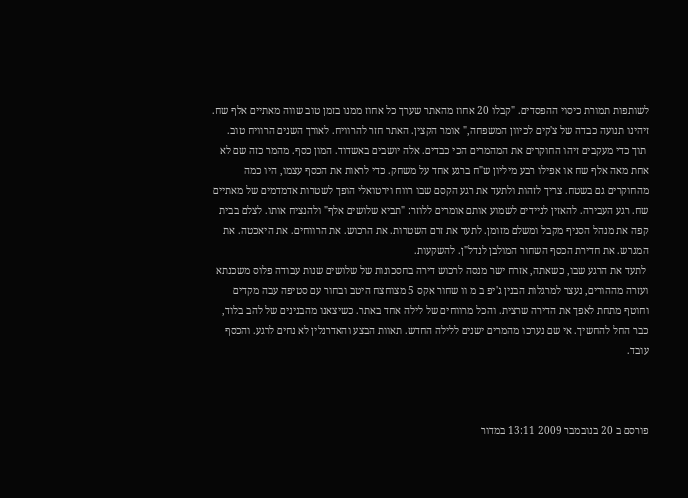לשותפות תמורת כיסוי ההפסדים. "קבלו 20 אחוז מהאתר שערך כל אחוז ממנו בזמן טוב שווה מאתיים אלף שח. זיהינו תנועה כבדה של צ'קים לכיוון המשפחה," אומר הקצין. האתר חזר להרוויח. לאורך השנים הרוויח טוב.
 תוך כדי מעקבים זיהו החוקרים את המהמרים הכי כבדים. אלה יושבים באשדוד. המון כסף. מהמר כזה שם לא אחת מאה אלף שח או אפילו רבע מיליון ש"ח ברגע אחד על משחק. כדי לראות את הכסף עצמו, היו כמה מהחוקרים גם בשטח. צריך לזהות ולתעד את רגע הקסם שבו רווח וירטואלי הופך לשטרות אדמדמים של מאתיים שח. רגע העבירה. להאזין לניידים לשמוע אותם אומרים ללוזר: "תביא שלושים אלף" ולהנציח אותו. לצלם בבית קפה את מנהל הסניף מקבל ומשלם מזומן. לתעד את זרם השטרות. את הרכוש. את הרווחים. את היאכטה. את המגרש. את חדירת הכסף השחור המולבן לנדל"ן. להשקעות.
 לתעד את הרגע שבו, כשאתה, אזרח ישר מנסה לרכוש דירה בחסכונות של שלושים שנות עבודה פלוס משכנתא ועזרה מההורים, נעצר למרגלות הבנין ג'יפ ב מ וו שחור אקס 5 מצוחצח היטב ובחור עם סטיפה עבה מקדים וחוטף מתחת לאפך את הדירה שרצית. והכל מרווחים של לילה אחד באתר. כשיצאנו מהבנינים של להב בלוד, כבר החל להחשיך. אי שם נערכו מהמרים ישנים ללילה החדש. תאוות הבצע והאדרנלין לא נחים לרגע. והכסף עובד.



פורסם ב 20 בנובמבר 2009 13:11 במדור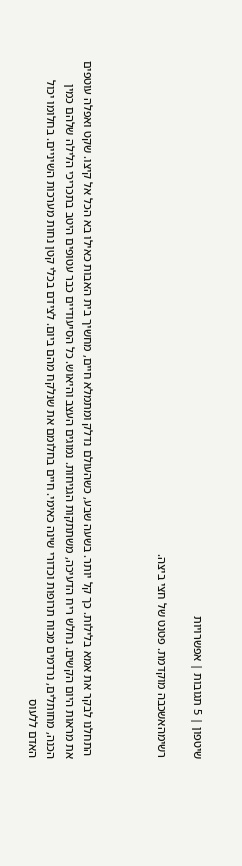שיטפון | 5 תגובות | אפשרויות

רשימהאשכבה מוקדמת. פטנט של חצי ביצה.



 התחלנו לבקר את אמא בלילות. כך קל יותר. בשעה שבע, כשהעולם נדלק ומתמלא חיים, מחשיך בית האבות כאילו בא הכל אל קיצו. שקט ואפלה עוטפים את מראות היום הקשים. נחלש ריח הדעיכה, משתתקות הגניחות. נמוגים העצב והיאוש. כל הסיעודיים כבר עטופים היטב בתכריכי הלילה שלהם כמין הכנה, מחותלים, נרדמים מכוח תרופות וכדורי שינה כאימי. חיים בחלומם את שנלקח מהם ביום. לצידם בכלי קטן נחות מערכות השיניים. בחלומו יכול האדם ללעוס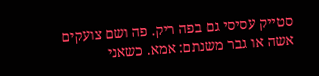סטייק עסיסי גם בפה ריק. פה ושם צועקים אשה או גבר משנתם: אמא. כשאני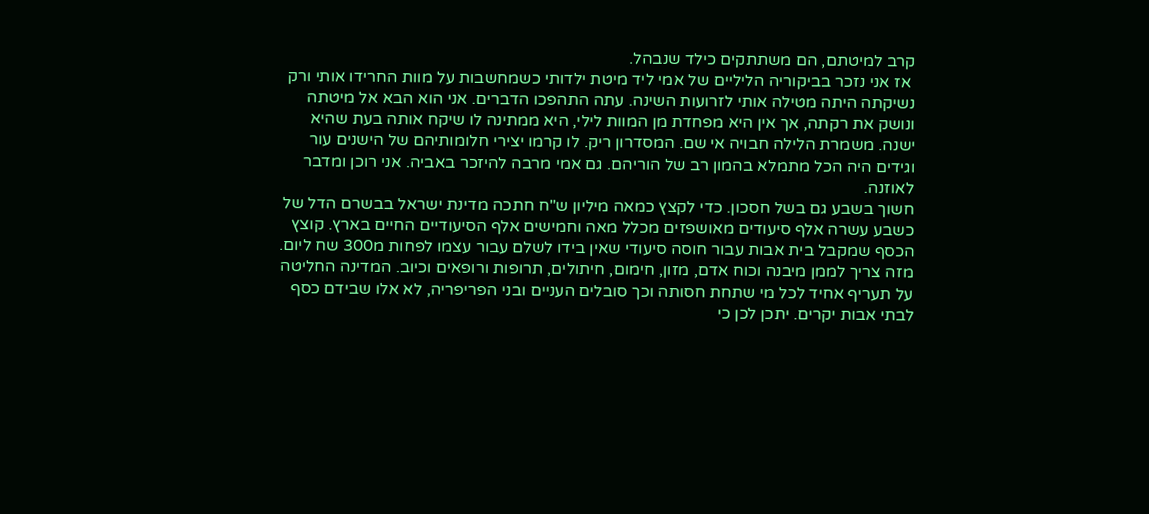קרב למיטתם, הם משתתקים כילד שנבהל.
 אז אני נזכר בביקוריה הליליים של אמי ליד מיטת ילדותי כשמחשבות על מוות החרידו אותי ורק נשיקתה היתה מטילה אותי לזרועות השינה. עתה התהפכו הדברים. אני הוא הבא אל מיטתה ונושק את רקתה, אך אין היא מפחדת מן המוות לילי, היא ממתינה לו שיקח אותה בעת שהיא ישנה. משמרת הלילה חבויה אי שם. המסדרון ריק. לו קרמו יצירי חלומותיהם של הישנים עור וגידים היה הכל מתמלא בהמון רב של הוריהם. גם אמי מרבה להיזכר באביה. אני רוכן ומדבר לאוזנה.
חשוך בשבע גם בשל חסכון. כדי לקצץ כמאה מיליון ש"ח חתכה מדינת ישראל בבשרם הדל של כשבע עשרה אלף סיעודים מאושפזים מכלל מאה וחמישים אלף הסיעודיים החיים בארץ. קוצץ הכסף שמקבל בית אבות עבור חוסה סיעודי שאין בידו לשלם עבור עצמו לפחות מ300 שח ליום. מזה צריך לממן מיבנה וכוח אדם, מזון, חימום, חיתולים, תרופות ורופאים וכיוב. המדינה החליטה על תעריף אחיד לכל מי שתחת חסותה וכך סובלים העניים ובני הפריפריה, לא אלו שבידם כסף לבתי אבות יקרים. יתכן לכן כי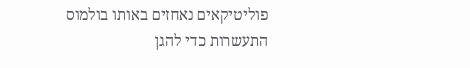פוליטיקאים נאחזים באותו בולמוס התעשרות כדי להגן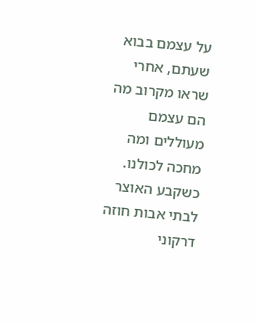על עצמם בבוא שעתם, אחרי שראו מקרוב מה הם עצמם מעוללים ומה מחכה לכולנו.
כשקבע האוצר לבתי אבות חוזה דרקוני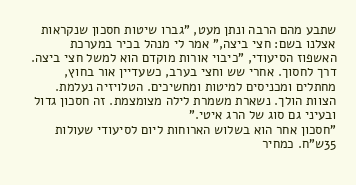שתבע מהם הרבה ונתן מעט, "גברו שיטות חסכון שנקראות אצלנו בשם: חצי ביצה," אמר לי מנהל בכיר במערכת האשפוז הסיעודי, "כיבוי אורות מוקדם הוא למשל חצי ביצה. דרך לחסוך. אחרי שש וחצי בערב, כשעדיין אור בחוץ, מחתלים ומכניסים למיטות ומחשיכים. הטלויזיה נעלמת. הצוות הולך. נשארת משמרת לילה מצומצמת. זה חסכון גדול ובעיני גם סוג של הרג איטי."
"חסכון אחר הוא בשלוש הארוחות ליום לסיעודי שעולות 35ש"ח. כמחיר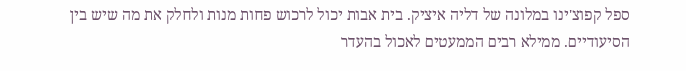ספל קפוצ'ינו במלונה של דליה איציק. בית אבות יכול לרכוש פחות מנות ולחלק את מה שיש בין הסיעודיים. ממילא רבים הממעטים לאכול בהעדר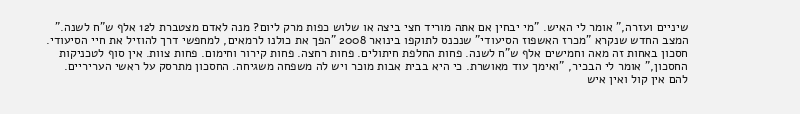שיניים ועזרה," אומר לי האיש. "מי יבחין אם אתה מוריד חצי ביצה או שלוש כפות מרק ליום? מנה לאדם מצטברת ל12 אלף ש"ח לשנה."
המצב החדש שנקרא "מכרז האשפוז הסיעודי" שנכנס לתוקפו בינואר 2008 "הפך את כולנו לרמאים, למחפשי דרך להוזיל את חיי הסיעודי. חסכון באחות זה מאה וחמישים אלף ש"ח לשנה. פחות החלפת חיתולים. פחות רחצה. פחות קירור וחימום. פחות צוות. אין סוף לטכניקות החסכון," אומר לי הבכיר, "ואימך עוד מאושרת. כי היא בבית אבות מוכר ויש לה משפחה משגיחה. החסכון מתרסק על ראשי העריריים. להם אין קול ואין איש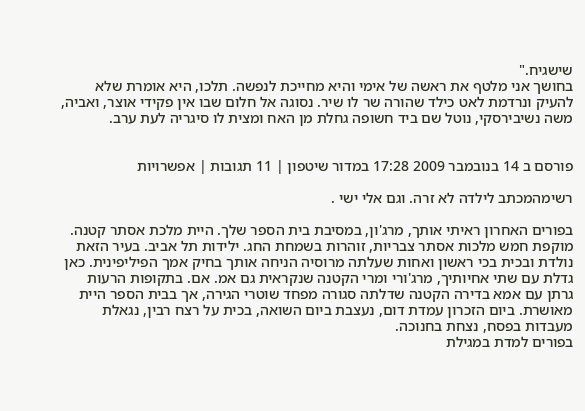שישגיח."
בחושך אני מלטף את ראשה של אימי והיא מחייכת לנפשה. תלכו, היא אומרת שלא להעיק ונרדמת לאט כילד שהורה שר לו שיר. נסוגה אל חלום שבו אין פקידי אוצר, ואביה, משה נשיבירסקי, נוטל שם ביד חשופה גחלת מן האח ומצית לו סיגריה לעת ערב.


פורסם ב 14 בנובמבר 2009 17:28 במדור שיטפון | 11 תגובות | אפשרויות

רשימהמכתב לילדה לא זרה. וגם אלי ישי .

בפורים האחרון ראיתי אותך, מרג'ון, במסיבת בית הספר שלך. היית מלכת אסתר קטנה. מוקפת חמש מלכות אסתר צבריות, זוהרות בשמחת החג. ילידות תל אביב. בעיר הזאת נולדת ובכית בכי ראשון ואחות שעלתה מרוסיה הניחה אותך בחיק אמך הפיליפינית. כאן גדלת עם שתי אחיותיך, מרג'ורי ומרי הקטנה שנקראית גם אמ. אם. בתקופות הרעות גרתן עם אמא בדירה הקטנה שדלתה סגורה מפחד שוטרי הגירה, אך בבית הספר היית מאושרת. ביום הזכרון עמדת דום, נעצבת ביום השואה, בכית על רצח רבין, נגאלת מעבדות בפסח, נצחת בחנוכה.
בפורים למדת במגילת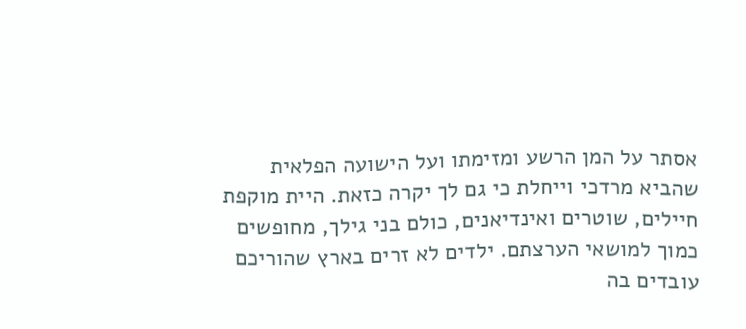אסתר על המן הרשע ומזימתו ועל הישועה הפלאית שהביא מרדכי וייחלת כי גם לך יקרה כזאת. היית מוקפת חיילים, שוטרים ואינדיאנים, כולם בני גילך, מחופשים כמוך למושאי הערצתם. ילדים לא זרים בארץ שהוריכם עובדים בה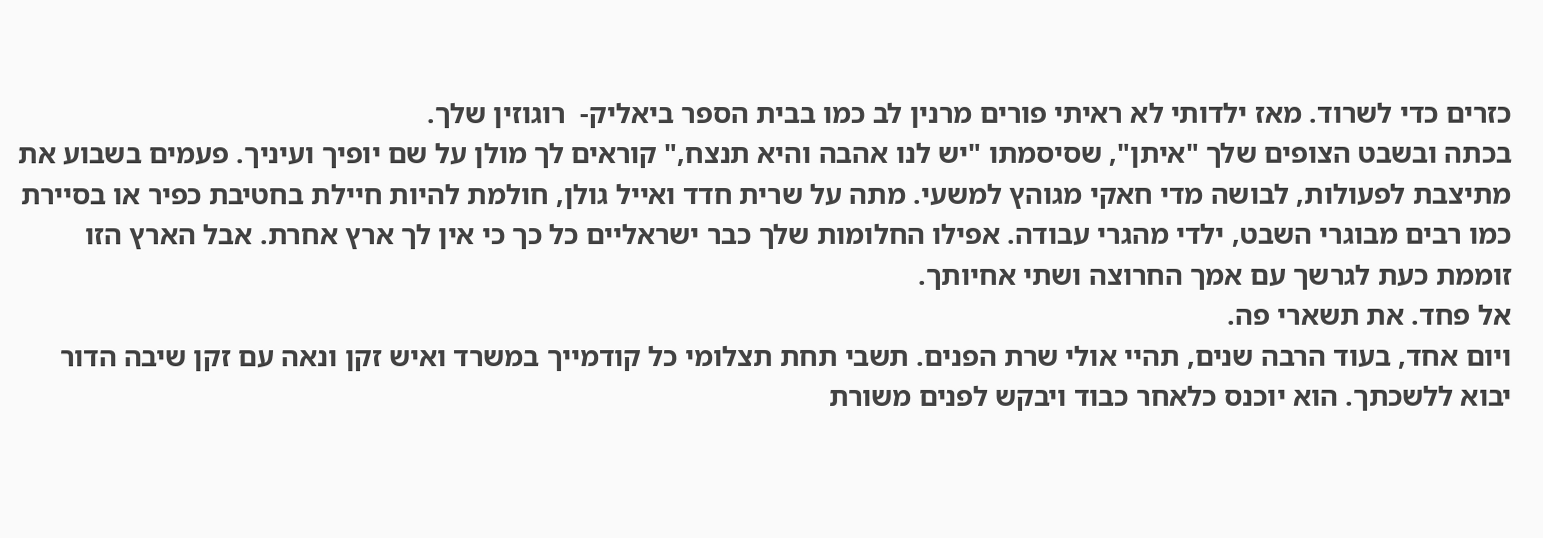כזרים כדי לשרוד. מאז ילדותי לא ראיתי פורים מרנין לב כמו בבית הספר ביאליק-  רוגוזין שלך.
בכתה ובשבט הצופים שלך "איתן", שסיסמתו "יש לנו אהבה והיא תנצח," קוראים לך מולן על שם יופיך ועיניך. פעמים בשבוע את מתיצבת לפעולות, לבושה מדי חאקי מגוהץ למשעי. מתה על שרית חדד ואייל גולן, חולמת להיות חיילת בחטיבת כפיר או בסיירת כמו רבים מבוגרי השבט, ילדי מהגרי עבודה. אפילו החלומות שלך כבר ישראליים כל כך כי אין לך ארץ אחרת. אבל הארץ הזו זוממת כעת לגרשך עם אמך החרוצה ושתי אחיותך.
אל פחד. את תשארי פה.
ויום אחד, בעוד הרבה שנים, תהיי אולי שרת הפנים. תשבי תחת תצלומי כל קודמייך במשרד ואיש זקן ונאה עם זקן שיבה הדור יבוא ללשכתך. הוא יוכנס כלאחר כבוד ויבקש לפנים משורת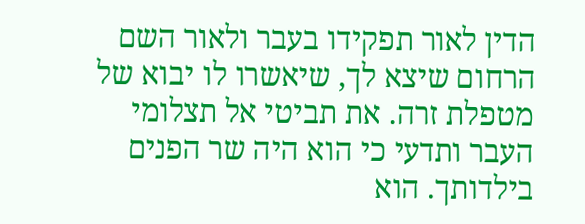הדין לאור תפקידו בעבר ולאור השם הרחום שיצא לך, שיאשרו לו יבוא של מטפלת זרה. את תביטי אל תצלומי העבר ותדעי כי הוא היה שר הפנים בילדותך. הוא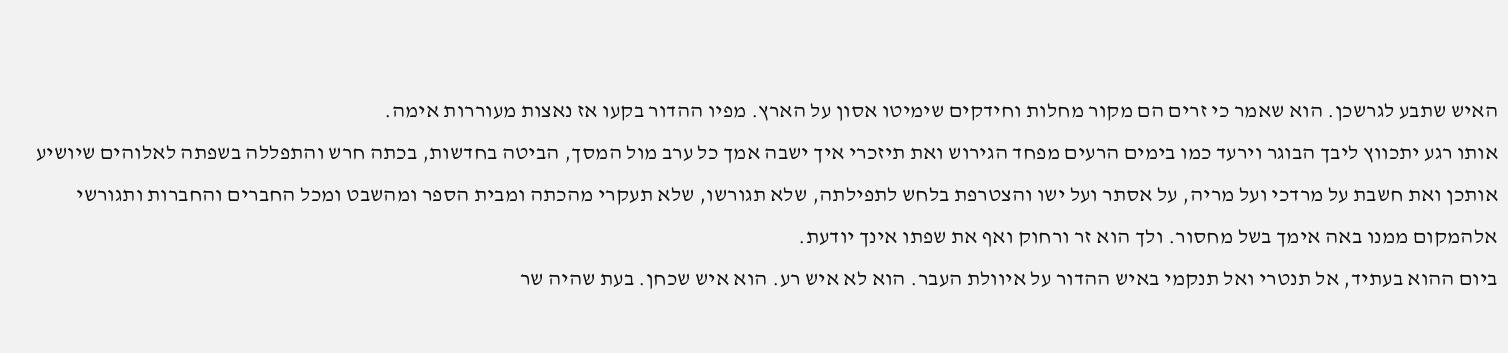האיש שתבע לגרשכן. הוא שאמר כי זרים הם מקור מחלות וחידקים שימיטו אסון על הארץ. מפיו ההדור בקעו אז נאצות מעוררות אימה.
אותו רגע יתכווץ ליבך הבוגר וירעד כמו בימים הרעים מפחד הגירוש ואת תיזכרי איך ישבה אמך כל ערב מול המסך, הביטה בחדשות, בכתה חרש והתפללה בשפתה לאלוהים שיושיע אותכן ואת חשבת על מרדכי ועל מריה, על אסתר ועל ישו והצטרפת בלחש לתפילתה, שלא תגורשו, שלא תעקרי מהכתה ומבית הספר ומהשבט ומכל החברים והחברות ותגורשי אלהמקום ממנו באה אימך בשל מחסור. ולך הוא זר ורחוק ואף את שפתו אינך יודעת.
ביום ההוא בעתיד, אל תנטרי ואל תנקמי באיש ההדור על איוולת העבר. הוא לא איש רע. הוא איש שכחן. בעת שהיה שר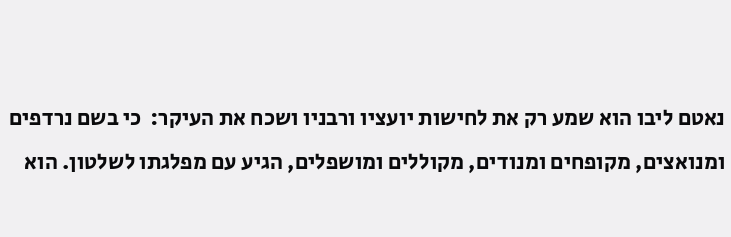נאטם ליבו הוא שמע רק את לחישות יועציו ורבניו ושכח את העיקר:  כי בשם נרדפים ומנואצים, מקופחים ומנודים, מקוללים ומושפלים, הגיע עם מפלגתו לשלטון. הוא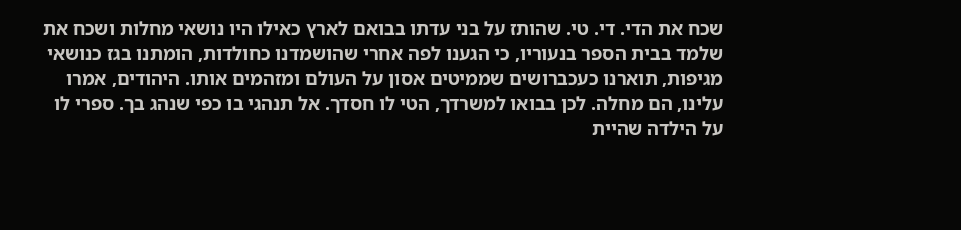שכח את הדי. די. טי. שהותז על בני עדתו בבואם לארץ כאילו היו נושאי מחלות ושכח את שלמד בבית הספר בנעוריו, כי הגענו לפה אחרי שהושמדנו כחולדות, הומתנו בגז כנושאי מגיפות, תוארנו כעכברושים שממיטים אסון על העולם ומזהמים אותו. היהודים, אמרו עלינו, הם מחלה. לכן בבואו למשרדך, הטי לו חסדך. אל תנהגי בו כפי שנהג בך. ספרי לו על הילדה שהיית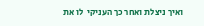ואיך ניצלת ואחר כך העניקי  לו את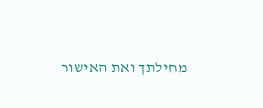מחילתך ואת האישור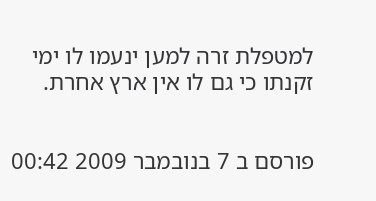למטפלת זרה למען ינעמו לו ימי זקנתו כי גם לו אין ארץ אחרת.


פורסם ב 7 בנובמבר 2009 00:42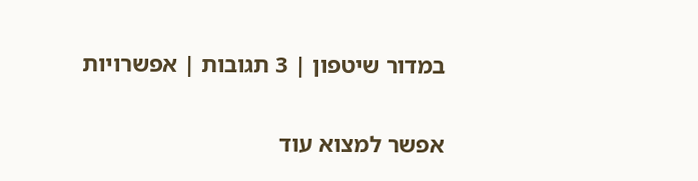במדור שיטפון | 3 תגובות | אפשרויות

אפשר למצוא עוד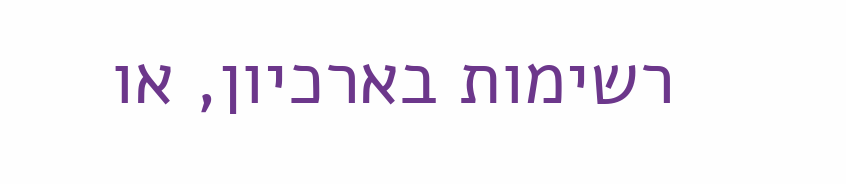רשימות בארכיון, או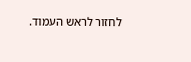לחזור לראש העמוד.